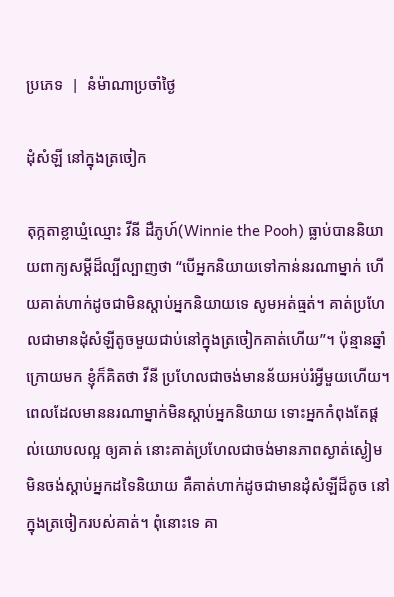ប្រភេទ  |  នំម៉ាណាប្រចាំថ្ងៃ

ដុំសំឡី នៅក្នុងត្រចៀក

តុក្កតាខ្លាឃ្មំឈ្មោះ វីនី ដឺភូហ៍(Winnie the Pooh) ធ្លាប់បាននិយាយពាក្យសម្តីដ៏ល្បីល្បាញថា “បើអ្នកនិយាយទៅកាន់នរណាម្នាក់ ហើយគាត់ហាក់ដូចជាមិនស្តាប់អ្នកនិយាយទេ សូមអត់ធ្មត់។ គាត់ប្រហែលជាមានដុំសំឡីតូចមួយជាប់នៅក្នុងត្រចៀកគាត់ហើយ”។ ប៉ុន្មានឆ្នាំក្រោយមក ខ្ញុំក៏គិតថា វីនី ប្រហែលជាចង់មានន័យអប់រំអ្វីមួយហើយ។ ពេលដែលមាននរណាម្នាក់មិនស្តាប់អ្នកនិយាយ ទោះអ្នកកំពុងតែផ្តល់យោបលល្អ ឲ្យគាត់ នោះគាត់ប្រហែលជាចង់មានភាពស្ងាត់ស្ងៀមមិនចង់ស្តាប់អ្នកដទៃនិយាយ គឺគាត់ហាក់ដូចជាមានដុំសំឡីដ៏តូច នៅក្នុងត្រចៀករបស់គាត់។ ពុំនោះទេ គា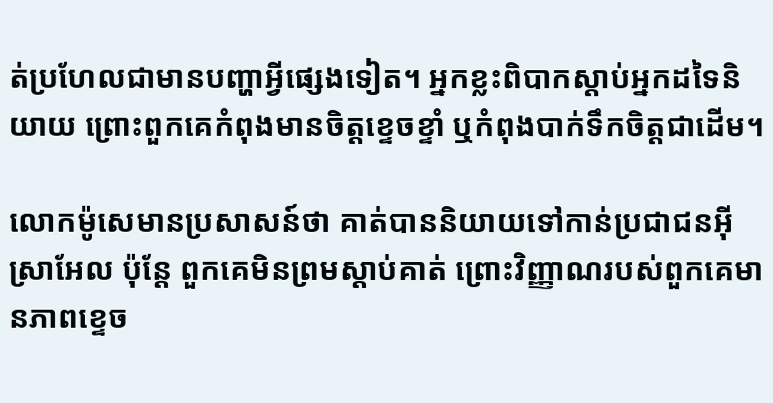ត់ប្រហែលជាមានបញ្ហាអ្វីផ្សេងទៀត។ អ្នកខ្លះពិបាកស្តាប់អ្នកដទៃនិយាយ ព្រោះពួកគេកំពុងមានចិត្តខ្ទេចខ្ទាំ ឬកំពុងបាក់ទឹកចិត្តជាដើម។

លោកម៉ូសេមានប្រសាសន៍ថា គាត់បាននិយាយទៅកាន់ប្រជាជនអ៊ីស្រាអែល ប៉ុន្តែ ពួកគេមិនព្រមស្តាប់គាត់ ព្រោះវិញ្ញាណរបស់ពួកគេមានភាពខ្ទេច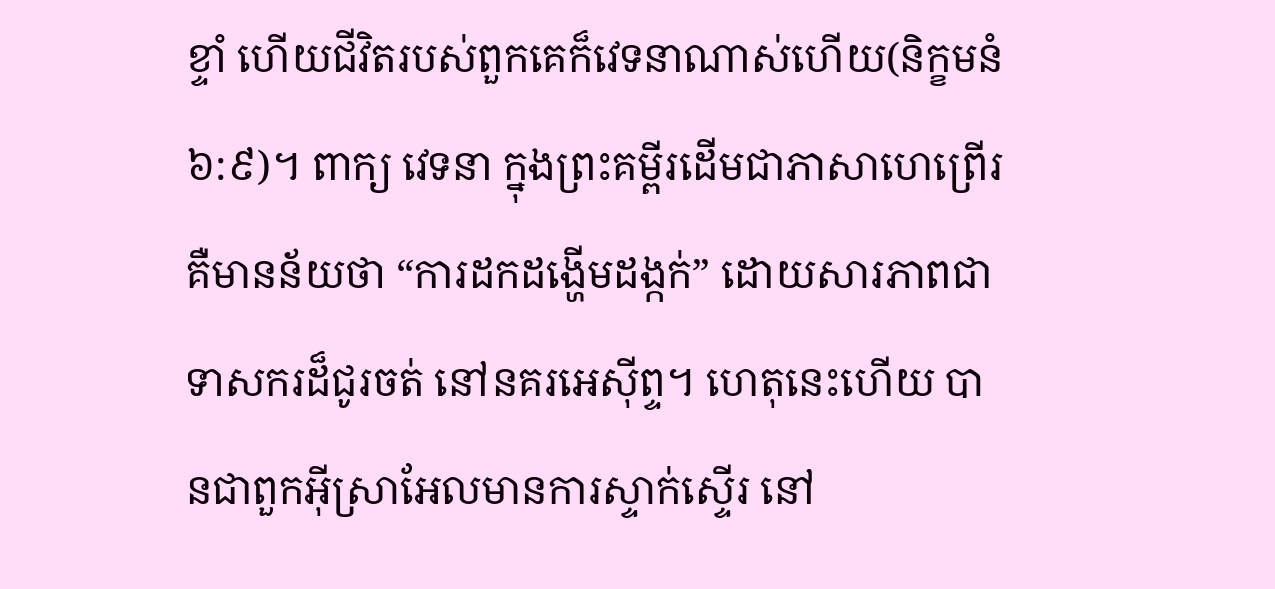ខ្ទាំ ហើយជីវិតរបស់ពួកគេក៏វេទនាណាស់ហើយ(និក្ខមនំ ៦:៩)។ ពាក្យ វេទនា ក្នុងព្រះគម្ពីរដើមជាភាសាហេព្រើរ គឺមានន័យថា “ការដកដង្ហើមដង្កក់” ដោយសារភាពជាទាសករដ៏ជូរចត់ នៅនគរអេស៊ីព្ទ។ ហេតុនេះហើយ បានជាពួកអ៊ីស្រាអែលមានការស្ទាក់ស្ទើរ នៅ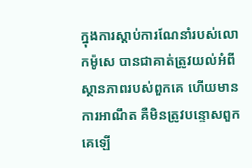ក្នុងការស្តាប់ការណែនាំរបស់លោកម៉ូសេ បានជាគាត់ត្រូវយល់អំពីស្ថានភាពរបស់ពួកគេ ហើយមានការអាណឹត គឺមិនត្រូវបន្ទោសពួកគេឡើ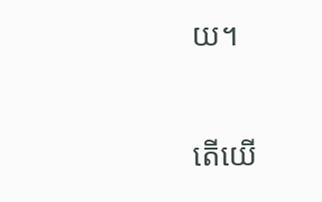យ។

តើយើ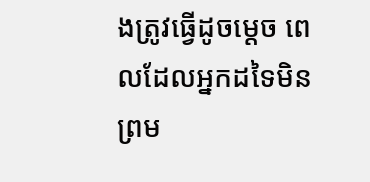ងត្រូវធ្វើដូចម្តេច ពេលដែលអ្នកដទៃមិនព្រម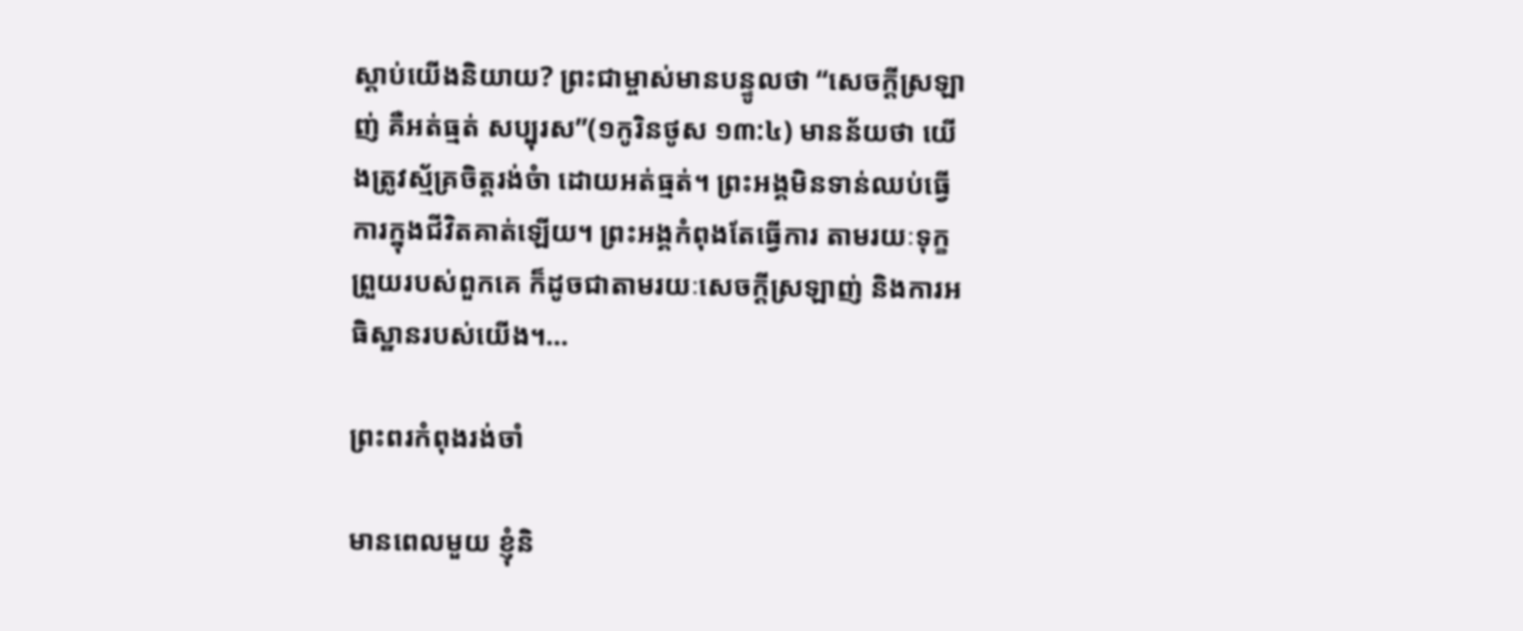ស្តាប់យើងនិយាយ? ព្រះជាម្ចាស់មានបន្ទូលថា “សេចក្តីស្រឡាញ់ គឺអត់ធ្មត់ សប្បុរស”(១កូរិនថូស ១៣:៤) មានន័យថា យើងត្រូវស្ម័គ្រចិត្តរង់ចំា ដោយអត់ធ្មត់។ ព្រះអង្គមិនទាន់ឈប់ធ្វើការក្នុងជីវិតគាត់ឡើយ។ ព្រះអង្គកំពុងតែធ្វើការ តាមរយៈទុក្ខព្រួយរបស់ពួកគេ ក៏ដូចជាតាមរយៈសេចក្តីស្រឡាញ់ និងការអធិស្ឋានរបស់យើង។…

ព្រះពរកំពុងរង់ចាំ

មានពេលមួយ ខ្ញុំនិ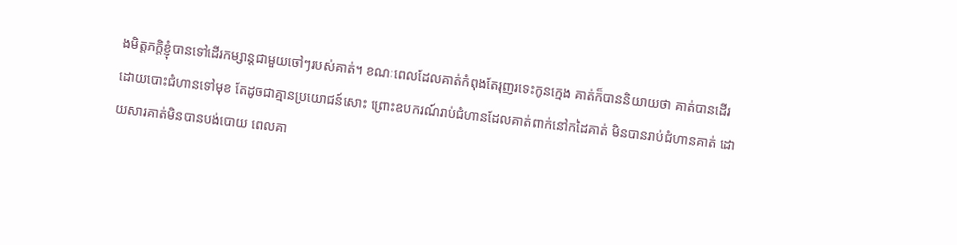ងមិត្តភក្តិខ្ញុំបានទៅដើរកម្សាន្តជាមួយចៅៗរបស់គាត់។ ខណៈពេលដែលគាត់កំពុងតែរុញរទេះកូនក្មេង គាត់ក៏បាននិយាយថា គាត់បានដើរ ដោយបោះជំហានទៅមុខ តែដូចជាគ្មានប្រយោជន៍សោះ ព្រោះឧបករណ៍រាប់ជំហានដែលគាត់ពាក់នៅកដៃគាត់ មិនបានរាប់ជំហានគាត់ ដោយសារគាត់មិនបានបង់បោយ ពេលគា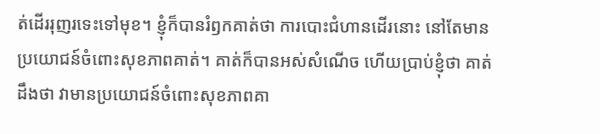ត់ដើររុញរទេះទៅមុខ។ ខ្ញុំក៏បានរំឭកគាត់ថា ការបោះជំហានដើរនោះ នៅតែមានប្រយោជន៍ចំពោះសុខភាពគាត់។ គាត់ក៏បានអស់សំណើច ហើយប្រាប់ខ្ញុំថា គាត់ដឹងថា វាមានប្រយោជន៍ចំពោះសុខភាពគា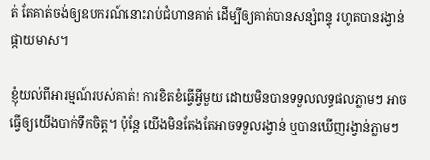ត់ តែគាត់ចង់ឲ្យឧបករណ៍នោះរាប់ជំហានគាត់ ដើម្បីឲ្យគាត់បានសន្សំពន្ទុ រហូតបានរង្វាន់ផ្កាយមាស។

ខ្ញុំយល់ពីអារម្មណ៍របស់គាត់! ការខិតខំធ្វើអ្វីមួយ ដោយមិនបានទទួលលទ្ធផលភ្លាមៗ អាចធ្វើឲ្យយើងបាក់ទឹកចិត្ត។ ប៉ុន្តែ យើងមិនតែងតែអាចទទួលរង្វាន់ ឬបានឃើញរង្វាន់ភ្លាមៗ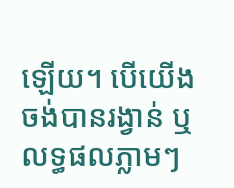ឡើយ។ បើយើងចង់បានរង្វាន់ ឬលទ្ធផលភ្លាមៗ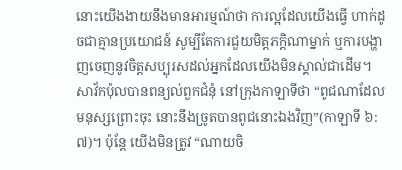នោះយើងងាយនឹងមានអារម្មណ៍ថា ការល្អដែលយើងធ្វើ ហាក់ដូចជាគ្មានប្រយោជន៍ សូម្បីតែការជួយមិត្តភក្តិណាម្នាក់ ឬការបង្ហាញចេញនូវចិត្តសប្បុរសដល់អ្នកដែលយើងមិនស្គាល់ជាដើម។ សាវ័កប៉ុលបានពន្យល់ពួកជំនុំ នៅក្រុងកាឡាទីថា “ពូជណាដែលមនុស្សព្រោះចុះ នោះនឹងច្រូតបានពូជនោះឯងវិញ”(កាឡាទី ៦:៧)។ ប៉ុន្តែ យើងមិនត្រូវ “ណាយចិ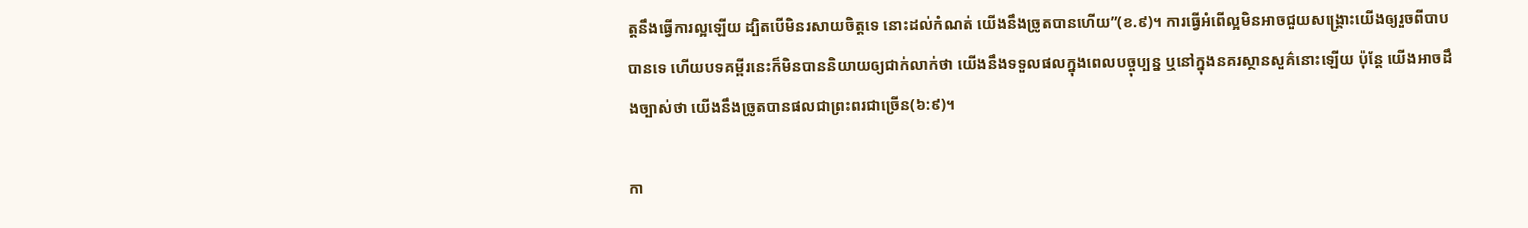ត្តនឹងធ្វើការល្អឡើយ ដ្បិតបើមិនរសាយចិត្តទេ នោះដល់កំណត់ យើងនឹងច្រូតបានហើយ”(ខ.៩)។ ការធ្វើអំពើល្អមិនអាចជួយសង្រ្គោះយើងឲ្យរួចពីបាបបានទេ ហើយបទគម្ពីរនេះក៏មិនបាននិយាយឲ្យជាក់លាក់ថា យើងនឹងទទួលផលក្នុងពេលបច្ចុប្បន្ន ឬនៅក្នុងនគរស្ថានសួគ៌នោះឡើយ ប៉ុន្តែ យើងអាចដឹងច្បាស់ថា យើងនឹងច្រូតបានផលជាព្រះពរជាច្រើន(៦:៩)។

កា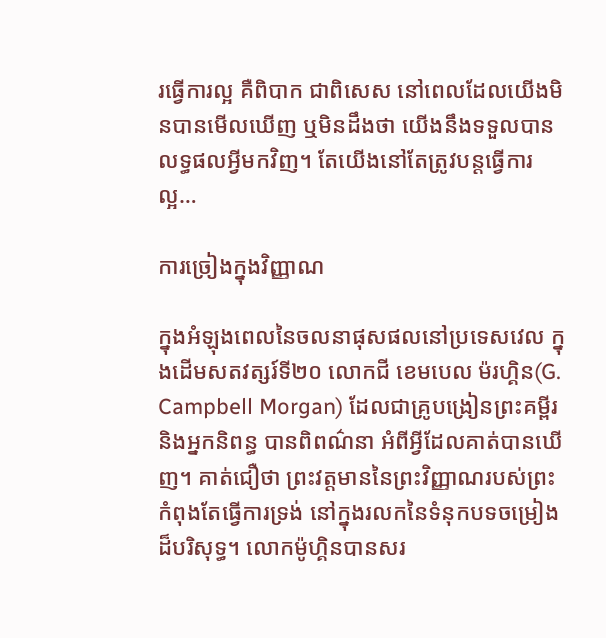រធ្វើការល្អ គឺពិបាក ជាពិសេស នៅពេលដែលយើងមិនបានមើលឃើញ ឬមិនដឹងថា យើងនឹងទទួលបានលទ្ធផលអ្វីមកវិញ។ តែយើងនៅតែត្រូវបន្តធ្វើការល្អ…

ការច្រៀងក្នុងវិញ្ញាណ

ក្នុងអំឡុងពេលនៃចលនាផុសផលនៅប្រទេសវេល ក្នុងដើមសតវត្សរ៍ទី២០ លោកជី ខេមបេល ម៉រហ្គិន(G. Campbell Morgan) ដែលជាគ្រូបង្រៀនព្រះគម្ពីរ និងអ្នកនិពន្ធ បានពិពណ៌នា អំពីអ្វីដែលគាត់បានឃើញ។ គាត់ជឿថា ព្រះវត្តមាននៃព្រះវិញ្ញាណរបស់ព្រះ កំពុងតែធ្វើការទ្រង់ នៅក្នុងរលកនៃទំនុកបទចម្រៀងដ៏បរិសុទ្ធ។ លោកម៉ូហ្គិនបានសរ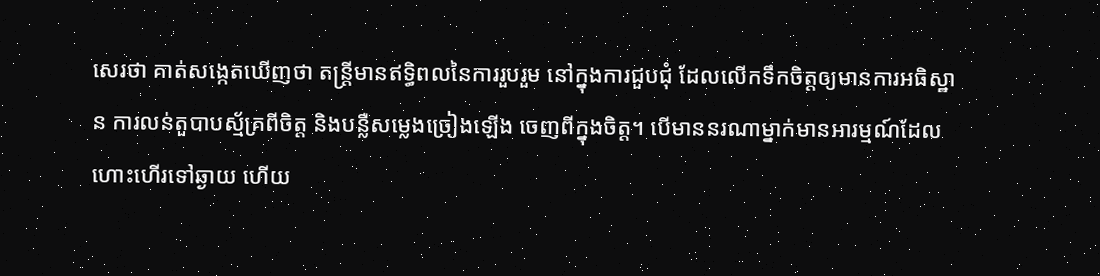សេរថា គាត់សង្កេតឃើញថា តន្រ្តីមានឥទ្ធិពលនៃការរួបរួម នៅក្នុងការជួបជុំ ដែលលើកទឹកចិត្តឲ្យមានការអធិស្ឋាន ការលន់តួបាបស្ម័គ្រពីចិត្ត និងបន្លឺសម្លេងច្រៀងឡើង ចេញពីក្នុងចិត្ត។ បើមាននរណាម្នាក់មានអារម្មណ៍ដែលហោះហើរទៅឆ្ងាយ ហើយ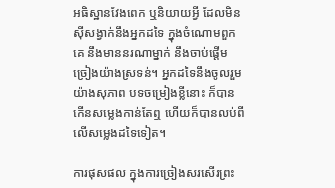អធិស្ឋានវែងពេក ឬនិយាយអ្វី ដែលមិនស៊ីសង្វាក់នឹងអ្នកដទៃ ក្នុងចំណោមពួកគេ នឹងមាននរណាម្នាក់ នឹងចាប់ផ្តើមច្រៀងយ៉ាងស្រទន់។ អ្នកដទៃនឹងចូលរួមយ៉ាងសុភាព បទចម្រៀងខ្លីនោះ ក៏បានកើនសម្លេងកាន់តែឮ ហើយក៏បានលប់ពីលើសម្លេងដទៃទៀត។

ការផុសផល ក្នុងការច្រៀងសរសើរព្រះ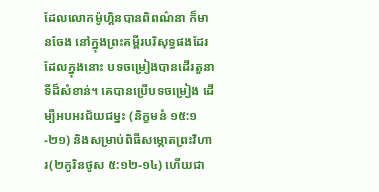ដែលលោកម៉ូហ្គិនបានពិពណ៌នា ក៏មានចែង នៅក្នុងព្រះគម្ពីរបរិសុទ្ធផងដែរ ដែលក្នុងនោះ បទចម្រៀងបានដើរតួនាទីដ៏សំខាន់។ គេបានប្រើបទចម្រៀង ដើម្បីអបអរជ័យជម្នះ (និក្ខមនំ ១៥:១-២១) និងសម្រាប់ពិធីសម្ភោតព្រះវិហារ(២កូរិនថូស ៥:១២-១៤) ហើយជា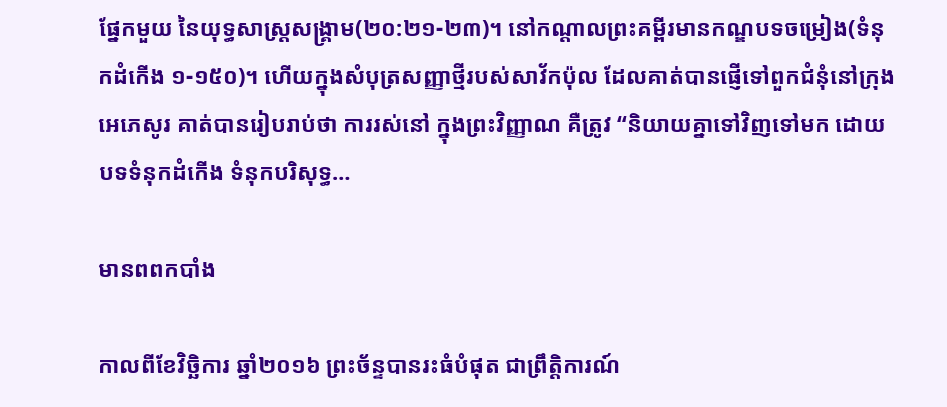ផ្នែកមួយ នៃយុទ្ធសាស្រ្តសង្រ្គាម(២០:២១-២៣)។ នៅកណ្តាលព្រះគម្ពីរមានកណ្ឌបទចម្រៀង(ទំនុកដំកើង ១-១៥០)។ ហើយក្នុងសំបុត្រសញ្ញាថ្មីរបស់សាវ័កប៉ុល ដែលគាត់បានផ្ញើទៅពួកជំនុំនៅក្រុងអេភេសូរ គាត់បានរៀបរាប់ថា ការរស់នៅ ក្នុងព្រះវិញ្ញាណ គឺត្រូវ “និយាយគ្នាទៅវិញទៅមក ដោយបទទំនុកដំកើង ទំនុកបរិសុទ្ធ…

មានពពកបាំង

កាលពីខែវិច្ឆិការ ឆ្នាំ២០១៦ ព្រះច័ន្ទបានរះធំបំផុត ជាព្រឹត្តិការណ៍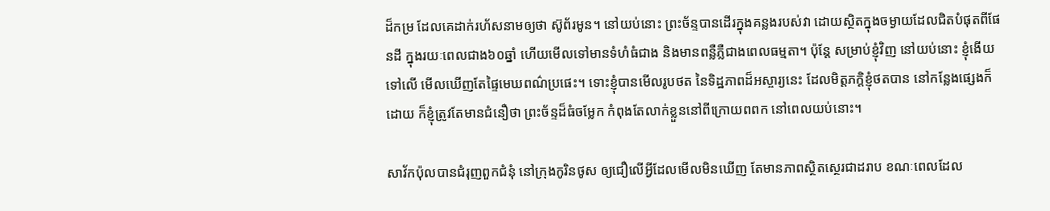ដ៏កម្រ ដែលគេដាក់រហ័សនាមឲ្យថា ស៊ូព័រមូន។ នៅយប់នោះ ព្រះច័ន្ទបានដើរក្នុងគន្លងរបស់វា ដោយស្ថិតក្នុងចម្ងាយដែលជិតបំផុតពីផែនដី ក្នុងរយៈពេលជាង៦០ឆ្នាំ ហើយមើលទៅមានទំហំធំជាង និងមានពន្លឺភ្លឺជាងពេលធម្មតា។ ប៉ុន្តែ សម្រាប់ខ្ញុំវិញ នៅយប់នោះ ខ្ញុំងើយទៅលើ មើលឃើញតែផ្ទៃមេឃពណ៌ប្រផេះ។ ទោះខ្ញុំបានមើលរូបថត នៃទិដ្ឋភាពដ៏អស្ចារ្យនេះ ដែលមិត្តភក្តិខ្ញុំថតបាន នៅកន្លែងផ្សេងក៏ដោយ ក៏ខ្ញុំត្រូវតែមានជំនឿថា ព្រះច័ន្ទដ៏ធំចម្លែក កំពុងតែលាក់ខ្លួននៅពីក្រោយពពក នៅពេលយប់នោះ។

សាវ័កប៉ុលបានជំរុញពួកជំនុំ នៅក្រុងកូរិនថូស ឲ្យជឿលើអ្វីដែលមើលមិនឃើញ តែមានភាពស្ថិតស្ថេរជាដរាប ខណៈពេលដែល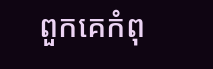ពួកគេកំពុ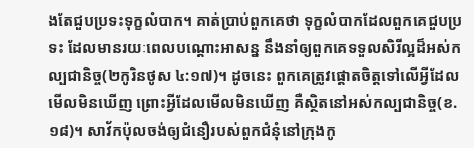ងតែជួបប្រទះទុក្ខលំបាក។ គាត់ប្រាប់ពួកគេថា ទុក្ខលំបាកដែលពួកគេជួបប្រទះ ដែលមានរយៈពេលបណ្តោះអាសន្ន នឹងនាំឲ្យពួកគេទទួលសិរីល្អដ៏អស់កល្បជានិច្ច(២កូរិនថូស ៤:១៧)។ ដូចនេះ ពួកគេត្រូវផ្តោតចិត្តទៅលើអ្វីដែលមើលមិនឃើញ ព្រោះអ្វីដែលមើលមិនឃើញ គឺស្ថិតនៅអស់កល្បជានិច្ច(ខ.១៨)។ សាវ័កប៉ុលចង់ឲ្យជំនឿរបស់ពួកជំនុំនៅក្រុងកូ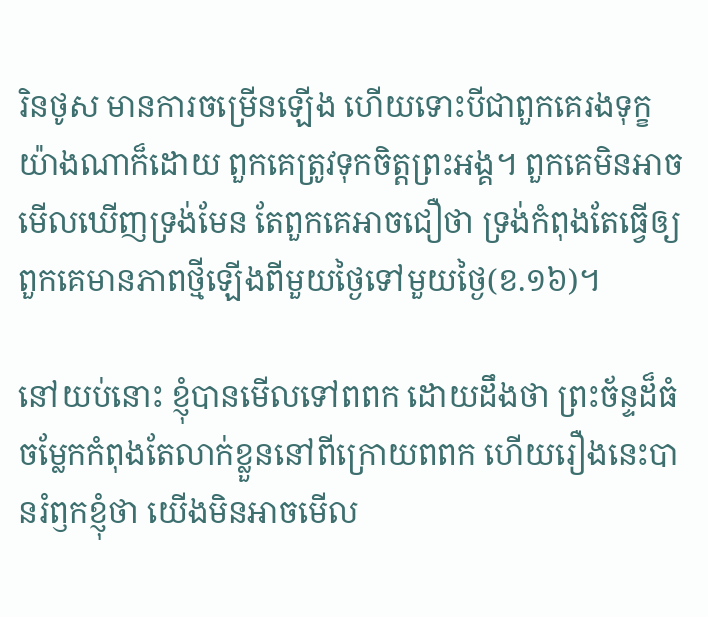រិនថូស មានការចម្រើនឡើង ហើយទោះបីជាពួកគេរងទុក្ខយ៉ាងណាក៏ដោយ ពួកគេត្រូវទុកចិត្តព្រះអង្គ។ ពួកគេមិនអាចមើលឃើញទ្រង់មែន តែពួកគេអាចជឿថា ទ្រង់កំពុងតែធ្វើឲ្យពួកគេមានភាពថ្មីឡើងពីមួយថ្ងៃទៅមួយថ្ងៃ(ខ.១៦)។

នៅយប់នោះ ខ្ញុំបានមើលទៅពពក ដោយដឹងថា ព្រះច័ន្ទដ៏ធំចម្លែកកំពុងតែលាក់ខ្លួននៅពីក្រោយពពក ហើយរឿងនេះបានរំឭកខ្ញុំថា យើងមិនអាចមើល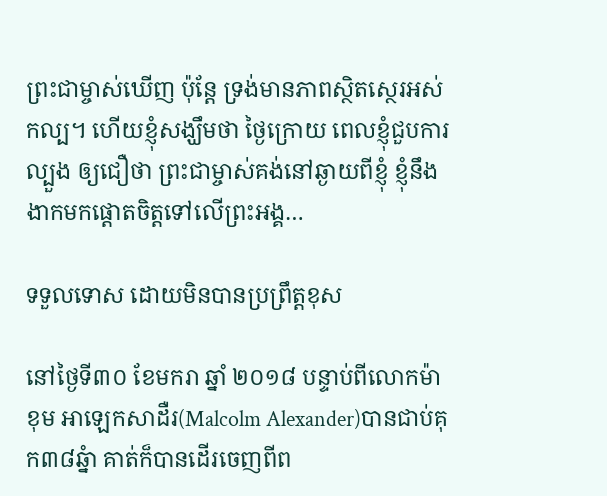ព្រះជាម្ចាស់ឃើញ ប៉ុន្តែ ទ្រង់មានភាពស្ថិតស្ថេរអស់កល្ប។ ហើយខ្ញុំសង្ឃឹមថា ថ្ងៃក្រោយ ពេលខ្ញុំជួបការល្បួង ឲ្យជឿថា ព្រះជាម្ចាស់គង់នៅឆ្ងាយពីខ្ញុំ ខ្ញុំនឹងងាកមកផ្តោតចិត្តទៅលើព្រះអង្គ…

ទទួលទោស ដោយមិនបានប្រព្រឹត្តខុស

នៅថ្ងៃទី៣០ ខែមករា ឆ្នាំ ២០១៨ បន្ទាប់ពីលោកម៉ាខុម អាឡេកសាដឺរ(Malcolm Alexander)បានជាប់គុក៣៨ឆ្នំា គាត់ក៏បានដើរចេញពីព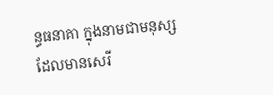ន្ធធនាគា ក្នុងនាមជាមនុស្សដែលមានសេរី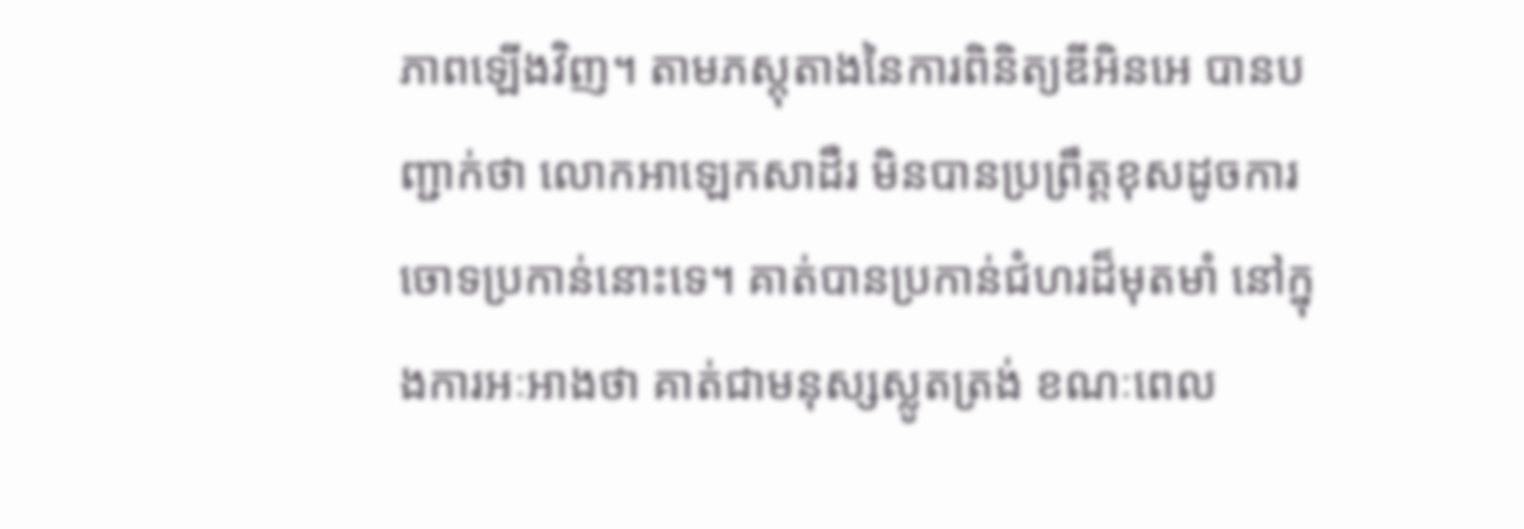ភាពឡើងវិញ។ តាមភស្តុតាងនៃការពិនិត្យឌីអិនអេ បានបញ្ជាក់ថា លោកអាឡេកសាដឺរ មិនបានប្រព្រឹត្តខុសដូចការចោទប្រកាន់នោះទេ។ គាត់បានប្រកាន់ជំហរដ៏មុតមាំ នៅក្នុងការអៈអាងថា គាត់ជាមនុស្សស្លូតត្រង់ ខណៈពេល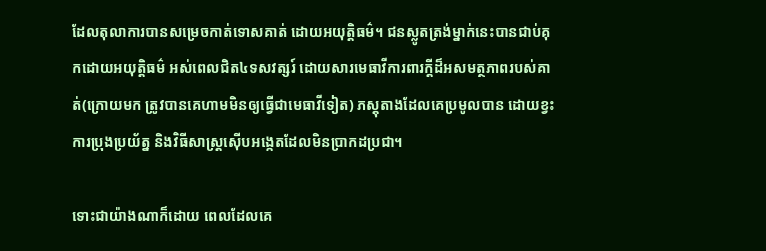ដែលតុលាការបានសម្រេចកាត់ទោសគាត់ ដោយអយុត្តិធម៌។ ជនស្លូតត្រង់ម្នាក់នេះបានជាប់គុកដោយអយុត្តិធម៌ អស់ពេលជិត៤ទសវត្សរ៍ ដោយសារមេធាវីការពារក្តីដ៏អសមត្ថភាពរបស់គាត់(ក្រោយមក ត្រូវបានគេហាមមិនឲ្យធ្វើជាមេធាវីទៀត) ភស្តុតាងដែលគេប្រមូលបាន ដោយខ្វះការប្រុងប្រយ័ត្ន និងវិធីសាស្រ្តស៊ើបអង្កេតដែលមិនប្រាកដប្រជា។

ទោះជាយ៉ាងណាក៏ដោយ ពេលដែលគេ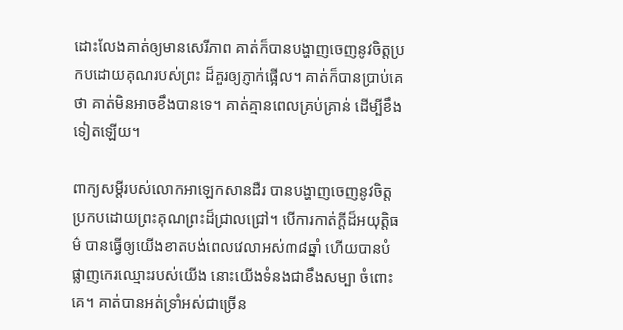ដោះលែងគាត់ឲ្យមានសេរីភាព គាត់ក៏បានបង្ហាញចេញនូវចិត្តប្រកបដោយគុណរបស់ព្រះ ដ៏គួរឲ្យភ្ញាក់ផ្អើល។ គាត់ក៏បានប្រាប់គេថា គាត់មិនអាចខឹងបានទេ។ គាត់គ្មានពេលគ្រប់គ្រាន់ ដើម្បីខឹងទៀតឡើយ។

ពាក្យសម្តីរបស់លោកអាឡេកសានដឺរ បានបង្ហាញចេញនូវចិត្តប្រកបដោយព្រះគុណព្រះដ៏ជ្រាលជ្រៅ។ បើការកាត់ក្តីដ៏អយុត្តិធម៌ បានធ្វើឲ្យយើងខាតបង់ពេលវេលាអស់៣៨ឆ្នាំ ហើយបានបំផ្លាញកេរឈ្មោះរបស់យើង នោះយើងទំនងជាខឹងសម្បា ចំពោះគេ។ គាត់បានអត់ទ្រាំអស់ជាច្រើន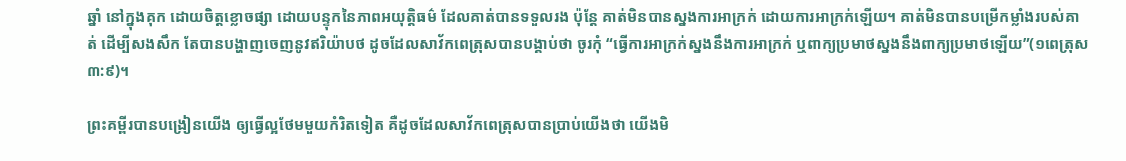ឆ្នាំ នៅក្នុងគុក ដោយចិត្តខ្លោចផ្សា ដោយបន្ទុកនៃភាពអយុត្តិធម៌ ដែលគាត់បានទទួលរង ប៉ុន្តែ គាត់មិនបានស្នងការអាក្រក់ ដោយការអាក្រក់ឡើយ។ គាត់មិនបានបម្រើកម្លាំងរបស់គាត់ ដើម្បីសងសឹក តែបានបង្ហាញចេញនូវឥរិយ៉ាបថ ដូចដែលសាវ័កពេត្រុសបានបង្គាប់ថា ចូរកុំ “ធ្វើការអាក្រក់ស្នងនឹងការអាក្រក់ ឬពាក្យប្រមាថស្នងនឹងពាក្យប្រមាថឡើយ”(១ពេត្រុស ៣:៩)។

ព្រះគម្ពីរបានបង្រៀនយើង ឲ្យធ្វើល្អថែមមួយកំរិតទៀត គឺដូចដែលសាវ័កពេត្រុសបានប្រាប់យើងថា យើងមិ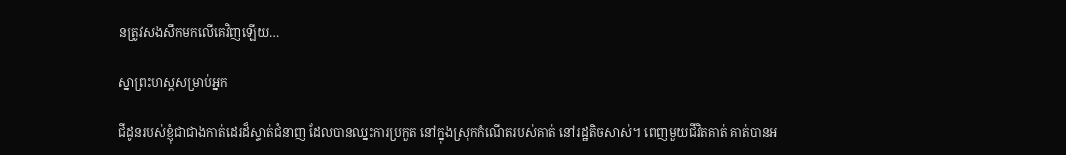នត្រូវសងសឹកមកលើគេវិញឡើយ…

ស្នាព្រះហស្តសម្រាប់អ្នក

ជីដូនរបស់ខ្ញុំជាជាងកាត់ដេរដ៏ស្ទាត់ជំនាញ ដែលបានឈ្នះការប្រកួត នៅក្នុងស្រុកកំណើតរបស់គាត់ នៅរដ្ឋតិចសាស់។ ពេញមួយជីវិតគាត់ គាត់បានអ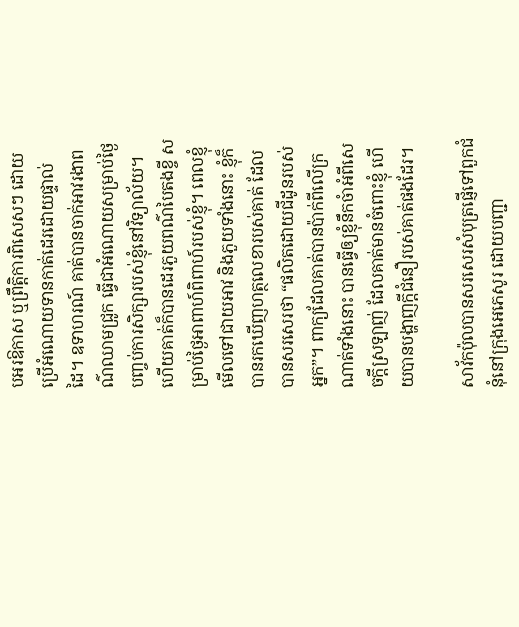បអរឱកាស ឬព្រឹត្តិការពិសេសៗ ដោយប្រើអំណោយទានកាត់ដេរដោយផ្ទាល់ដៃ។ ឧទាហរណ៍ គាត់បានចាក់អាវរងាពណ៌ឈាមជ្រូក ធ្វើជាអំណោយសម្រាប់ថ្ងៃបញ្ចប់ការសិក្សារបស់ខ្ញុំនៅវិទ្យាល័យ។ ហើយគាត់ក៏បានដេរភួយពណ៌បៃតងខ្ចី សម្រាប់ថ្ងៃអាពាហ៍ពិពាហ៍របស់ខ្ញុំ។ ពេលខ្ញុំមើលទៅជាយអាវ និងភួយទាំងនោះ ខ្ញុំក៏បានរកឃើញហត្ថលេខារបស់គាត់ ដែលបានសរសេរថា “ផលិតដោយជីដូនរបស់អ្នក”។ ពាក្យដែលគាត់បានប៉ាក់ពីលើក្រណាត់ទាំងនោះ បានធ្វើឲ្យខ្ញុំនឹកចំាអំពីសេចក្តីស្រឡាញ់ ដែលគាត់មានចំពោះខ្ញុំ ហើយបានបង្ហាញក្តីជំនឿរបស់គាត់ផងដែរ។

សាវ័កប៉ុលបានសរសេរសំបុត្រផ្ញើទៅពួកជំនុំនៅក្រុងអេភេសូរ ដោយបញ្ជា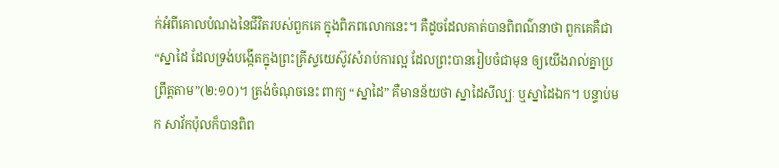ក់អំពីគោលបំណងនៃជីវិតរបស់ពួកគេ ក្នុងពិភពលោកនេះ។ គឺដូចដែលគាត់បានពិពណ៌នាថា ពួកគេគឺជា “ស្នាដៃ ដែលទ្រង់បង្កើតក្នុងព្រះគ្រីស្ទយេស៊ូវសំរាប់ការល្អ ដែលព្រះបានរៀបចំជាមុន ឲ្យយើងរាល់គ្នាប្រព្រឹត្តតាម”(២:១០)។ ត្រង់ចំណុចនេះ ពាក្យ “ស្នាដៃ” គឺមានន័យថា ស្នាដៃសីល្បៈ ឬស្នាដៃឯក។ បន្ទាប់មក សាវ័កប៉ុលក៏បានពិព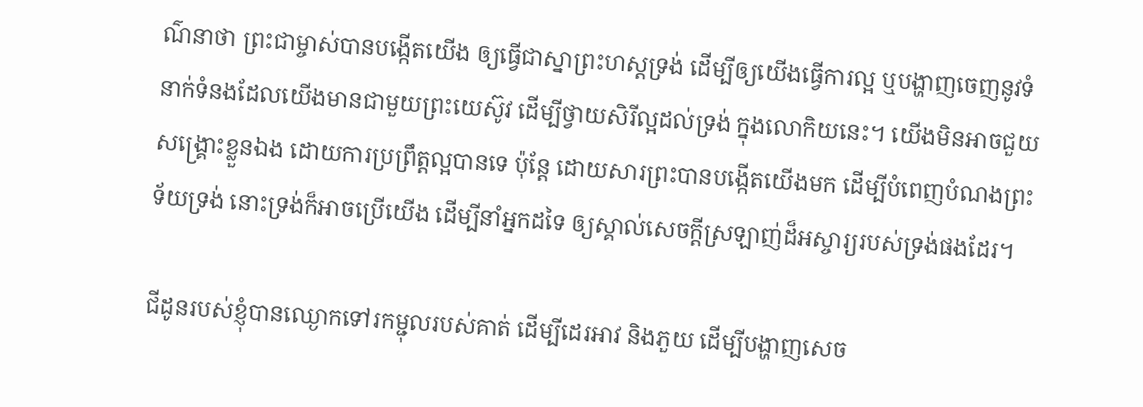ណ៌នាថា ព្រះជាម្ចាស់បានបង្កើតយើង ឲ្យធ្វើជាស្នាព្រះហស្តទ្រង់ ដើម្បីឲ្យយើងធ្វើការល្អ ឬបង្ហាញចេញនូវទំនាក់ទំនងដែលយើងមានជាមួយព្រះយេស៊ូវ ដើម្បីថ្វាយសិរីល្អដល់ទ្រង់ ក្នុងលោកិយនេះ។ យើងមិនអាចជួយសង្រ្គោះខ្លួនឯង ដោយការប្រព្រឹត្តល្អបានទេ ប៉ុន្តែ ដោយសារព្រះបានបង្កើតយើងមក ដើម្បីបំពេញបំណងព្រះទ័យទ្រង់ នោះទ្រង់ក៏អាចប្រើយើង ដើម្បីនាំអ្នកដទៃ ឲ្យស្គាល់សេចក្តីស្រឡាញ់ដ៏អស្ចារ្យរបស់ទ្រង់ផងដែរ។

ជីដូនរបស់ខ្ញុំបានឈ្ងោកទៅរកម្ជុលរបស់គាត់ ដើម្បីដេរអាវ និងភួយ ដើម្បីបង្ហាញសេច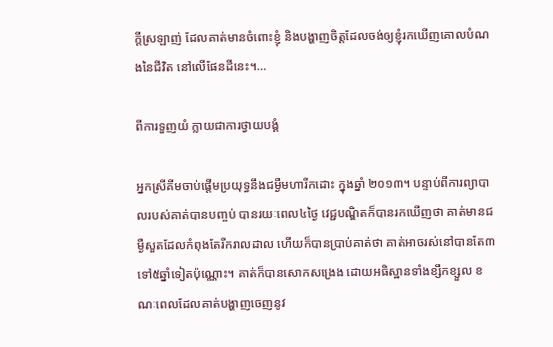ក្តីស្រឡាញ់ ដែលគាត់មានចំពោះខ្ញុំ និងបង្ហាញចិត្តដែលចង់ឲ្យខ្ញុំរកឃើញគោលបំណងនៃជីវិត នៅលើផែនដីនេះ។…

ពីការទួញយំ ក្លាយជាការថ្វាយបង្គំ

អ្នកស្រីគីមចាប់ផ្តើមប្រយុទ្ធនឹងជម្ងឺមហារីកដោះ ក្នុងឆ្នាំ ២០១៣។ បន្ទាប់ពីការព្យាបាលរបស់គាត់បានបញ្ចប់ បានរយៈពេល៤ថ្ងៃ វេជ្ជបណ្ឌិតក៏បានរកឃើញថា គាត់មានជម្ងឺសួតដែលកំពុងតែរីករាលដាល ហើយក៏បានប្រាប់គាត់ថា គាត់អាចរស់នៅបានតែ៣ទៅ៥ឆ្នាំទៀតប៉ុណ្ណោះ។ គាត់ក៏បានសោកសង្រេង ដោយអធិស្ឋានទាំងខ្សឹកខ្សួល ខណៈពេលដែលគាត់បង្ហាញចេញនូវ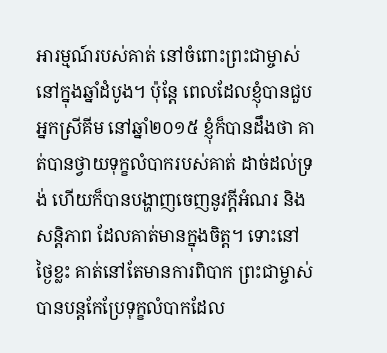អារម្មណ៍របស់គាត់ នៅចំពោះព្រះជាម្ចាស់ នៅក្នុងឆ្នាំដំបូង។ ប៉ុន្តែ ពេលដែលខ្ញុំបានជួបអ្នកស្រីគីម នៅឆ្នាំ២០១៥ ខ្ញុំក៏បានដឹងថា គាត់បានថ្វាយទុក្ខលំបាករបស់គាត់ ដាច់ដល់ទ្រង់ ហើយក៏បានបង្ហាញចេញនូវក្តីអំណរ និងសន្តិភាព ដែលគាត់មានក្នុងចិត្ត។ ទោះនៅថ្ងៃខ្លះ គាត់នៅតែមានការពិបាក ព្រះជាម្ចាស់បានបន្តកែប្រែទុក្ខលំបាកដែល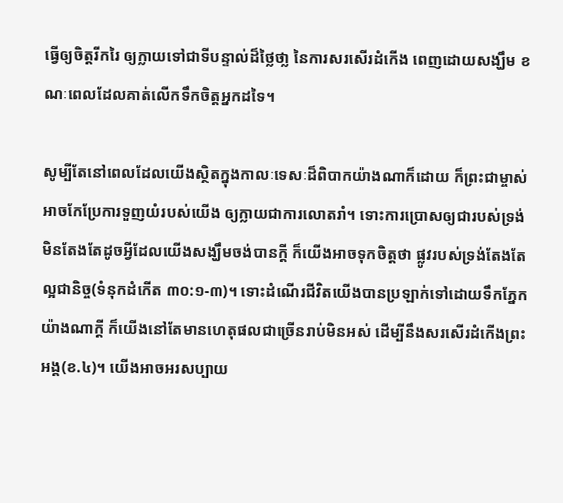ធ្វើឲ្យចិត្តរីករៃ ឲ្យក្លាយទៅជាទីបន្ទាល់ដ៏ថ្លៃថា្ល នៃការសរសើរដំកើង ពេញដោយសង្ឃឹម ខណៈពេលដែលគាត់លើកទឹកចិត្តអ្នកដទៃ។

សូម្បីតែនៅពេលដែលយើងស្ថិតក្នុងកាលៈទេសៈដ៏ពិបាកយ៉ាងណាក៏ដោយ ក៏ព្រះជាម្ចាស់ អាចកែប្រែការទួញយំរបស់យើង ឲ្យក្លាយជាការលោតរាំ។ ទោះការប្រោសឲ្យជារបស់ទ្រង់ មិនតែងតែដូចអ្វីដែលយើងសង្ឃឹមចង់បានក្តី ក៏យើងអាចទុកចិត្តថា ផ្លូវរបស់ទ្រង់តែងតែល្អជានិច្ច(ទំនុកដំកើត ៣០:១-៣)។ ទោះដំណើរជីវិតយើងបានប្រឡាក់ទៅដោយទឹកភ្នែកយ៉ាងណាក្តី ក៏យើងនៅតែមានហេតុផលជាច្រើនរាប់មិនអស់ ដើម្បីនឹងសរសើរដំកើងព្រះអង្គ(ខ.៤)។ យើងអាចអរសប្បាយ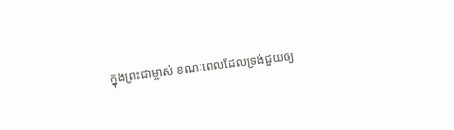ក្នុងព្រះជាម្ចាស់ ខណៈពេលដែលទ្រង់ជួយឲ្យ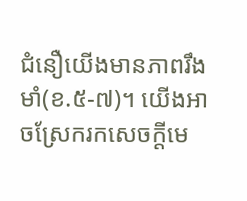ជំនឿយើងមានភាពរឹងមាំ(ខ.៥-៧)។ យើងអាចស្រែករកសេចក្តីមេ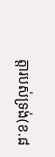ត្តារបស់ទ្រង់(ខ.៨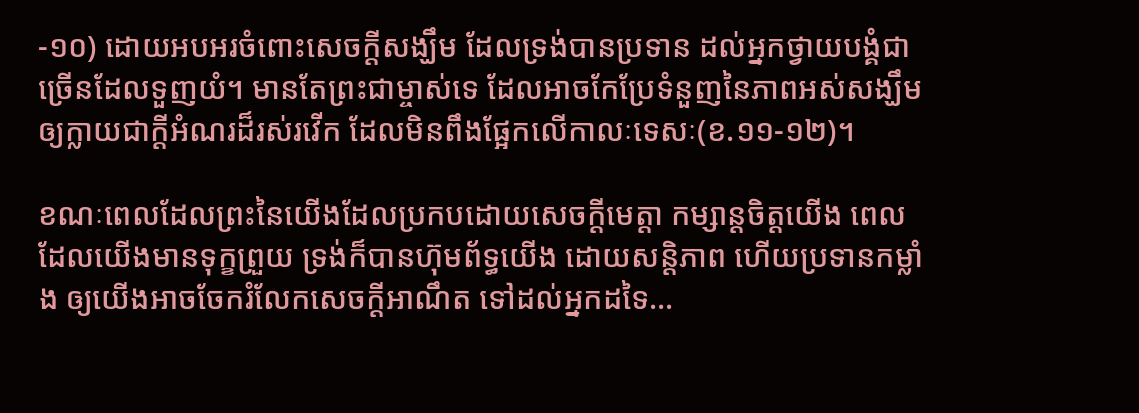-១០) ដោយអបអរចំពោះសេចក្តីសង្ឃឹម ដែលទ្រង់បានប្រទាន ដល់អ្នកថ្វាយបង្គំជាច្រើនដែលទួញយំ។ មានតែព្រះជាម្ចាស់ទេ ដែលអាចកែប្រែទំនួញនៃភាពអស់សង្ឃឹម ឲ្យក្លាយជាក្តីអំណរដ៏រស់រវើក ដែលមិនពឹងផ្អែកលើកាលៈទេសៈ(ខ.១១-១២)។

ខណៈពេលដែលព្រះនៃយើងដែលប្រកបដោយសេចក្តីមេត្តា កម្សាន្តចិត្តយើង ពេលដែលយើងមានទុក្ខព្រួយ ទ្រង់ក៏បានហ៊ុមព័ទ្ធយើង ដោយសន្តិភាព ហើយប្រទានកម្លាំង ឲ្យយើងអាចចែករំលែកសេចក្តីអាណឹត ទៅដល់អ្នកដទៃ…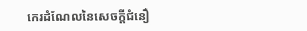កេរដំណែលនៃសេចក្តីជំនឿ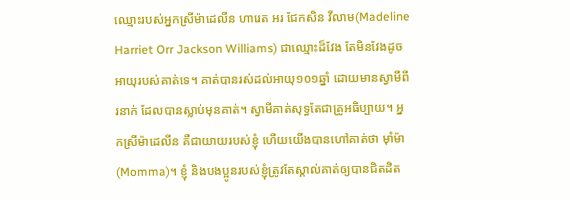ឈ្មោះរបស់អ្នកស្រីម៉ាដេលីន ហារេត អរ ជែកសិន វីលាម(Madeline Harriet Orr Jackson Williams) ជាឈ្មោះដ៏វែង តែមិនវែងដូចអាយុរបស់គាត់ទេ។ គាត់បានរស់ដល់អាយុ១០១ឆ្នាំ ដោយមានស្វាមីពីរនាក់ ដែលបានស្លាប់មុនគាត់។ ស្វាមីគាត់សុទ្ធតែជាគ្រូអធិប្បាយ។ អ្នកស្រីម៉ាដេលីន គឺជាយាយរបស់ខ្ញុំ ហើយយើងបានហៅគាត់ថា ម៉ាំម៉ា(Momma)។ ខ្ញុំ និងបងប្អូនរបស់ខ្ញុំត្រូវតែស្គាល់គាត់ឲ្យបានជិតដិត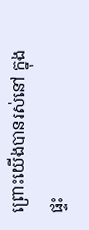ព្រោះយើងបានរស់នៅ ក្នុងផ្ទះ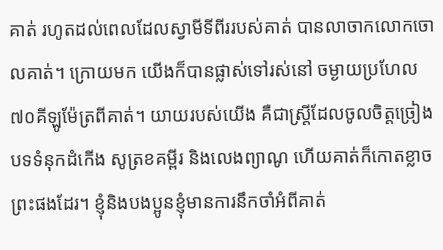គាត់ រហូតដល់ពេលដែលស្វាមីទីពីររបស់គាត់ បានលាចាកលោកចោលគាត់។ ក្រោយមក យើងក៏បានផ្លាស់ទៅរស់នៅ ចម្ងាយប្រហែល៧០គីឡូម៉ែត្រពីគាត់។ យាយរបស់យើង គឺជាស្រ្តីដែលចូលចិត្តច្រៀងបទទំនុកដំកើង សូត្រខគម្ពីរ និងលេងព្យាណូ ហើយគាត់ក៏កោតខ្លាចព្រះផងដែរ។ ខ្ញុំនិងបងប្អូនខ្ញុំមានការនឹកចាំអំពីគាត់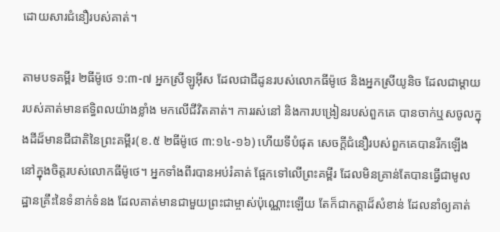ដោយសារជំនឿរបស់គាត់។

តាមបទគម្ពីរ ២ធីម៉ូថេ ១:៣-៧ អ្នកស្រីឡូអ៊ីស ដែលជាជីដូនរបស់លោកធីម៉ូថេ និងអ្នកស្រីយូនិច ដែលជាម្តាយរបស់គាត់មានឥទ្ធិពលយ៉ាងខ្លាំង មកលើជីវិតគាត់។ ការរស់នៅ និងការបង្រៀនរបស់ពួកគេ បានចាក់ឬសចូលក្នុងដីដ៏មានជីជាតិនៃព្រះគម្ពីរ(ខ.៥ ២ធីម៉ូថេ ៣:១៤-១៦) ហើយទីបំផុត សេចក្តីជំនឿរបស់ពួកគេបានរីកឡើង នៅក្នុងចិត្តរបស់លោកធីម៉ូថេ។ អ្នកទាំងពីរបានអប់រំគាត់ ផ្អែកទៅលើព្រះគម្ពីរ ដែលមិនគ្រាន់តែបានធ្វើជាមូលដ្ឋានគ្រឹះនៃទំនាក់ទំនង ដែលគាត់មានជាមួយព្រះជាម្ចាស់ប៉ុណ្ណោះឡើយ តែក៏ជាកត្តាដ៏សំខាន់ ដែលនាំឲ្យគាត់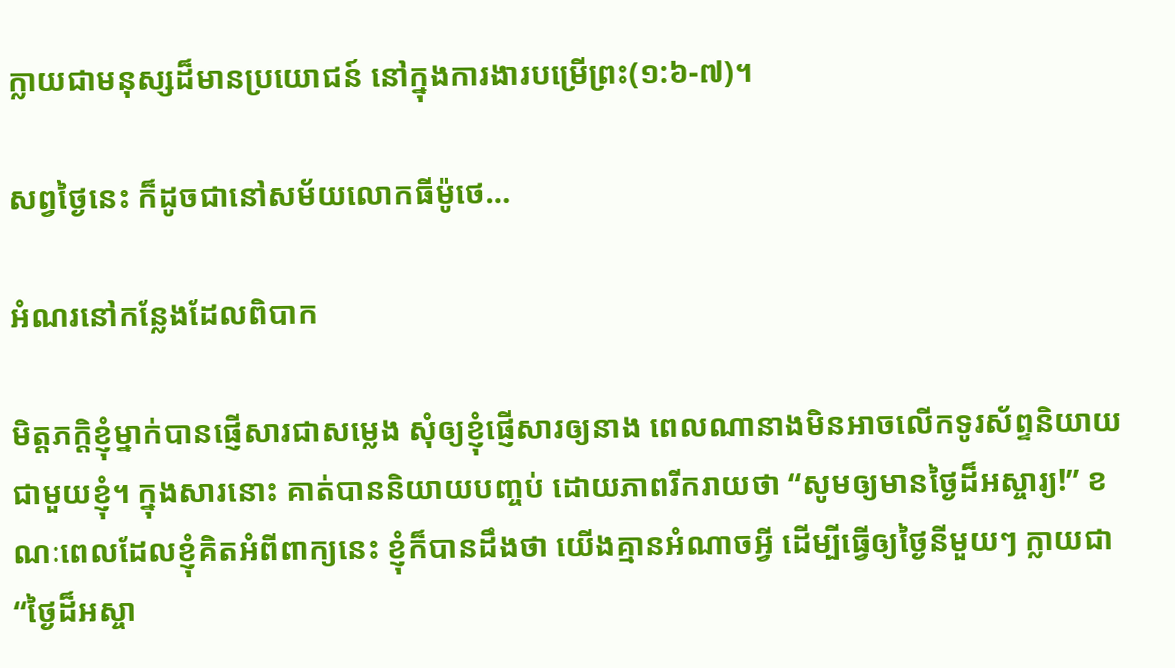ក្លាយជាមនុស្សដ៏មានប្រយោជន៍ នៅក្នុងការងារបម្រើព្រះ(១:៦-៧)។

សព្វថ្ងៃនេះ ក៏ដូចជានៅសម័យលោកធីម៉ូថេ…

អំណរនៅកន្លែងដែលពិបាក

មិត្តភក្តិខ្ញុំម្នាក់បានផ្ញើសារជាសម្លេង សុំឲ្យខ្ញុំផ្ញើសារឲ្យនាង ពេលណានាងមិនអាចលើកទូរស័ព្ទនិយាយជាមួយខ្ញុំ។ ក្នុងសារនោះ គាត់បាននិយាយបញ្ចប់ ដោយភាពរីករាយថា “សូមឲ្យមានថ្ងៃដ៏អស្ចារ្យ!” ខណៈពេលដែលខ្ញុំគិតអំពីពាក្យនេះ ខ្ញុំក៏បានដឹងថា យើងគ្មានអំណាចអ្វី ដើម្បីធ្វើឲ្យថ្ងៃនីមួយៗ ក្លាយជា “ថ្ងៃដ៏អស្ចា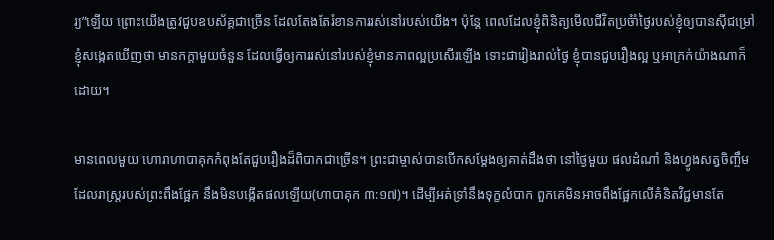រ្យ”ឡើយ ព្រោះយើងត្រូវជួបឧបស័គ្គជាច្រើន ដែលតែងតែរំខានការរស់នៅរបស់យើង។ ប៉ុន្តែ ពេលដែលខ្ញុំពិនិត្យមើលជីវិតប្រចំាំថ្ងៃរបស់ខ្ញុំឲ្យបានស៊ីជម្រៅ ខ្ញុំសង្កេតឃើញថា មានកក្តាមួយចំនួន ដែលធ្វើឲ្យការរស់នៅរបស់ខ្ញុំមានភាពល្អប្រសើរឡើង ទោះជារៀងរាល់ថ្ងៃ ខ្ញុំបានជួបរឿងល្អ ឬអាក្រក់យ៉ាងណាក៏ដោយ។

មានពេលមួយ ហោរាហាបាគុកកំពុងតែជួបរឿងដ៏ពិបាកជាច្រើន។ ព្រះជាម្ចាស់បានបើកសម្តែងឲ្យគាត់ដឹងថា នៅថ្ងៃមួយ ផលដំណាំ និងហ្វូងសត្វចិញ្ចឹម ដែលរាស្រ្តរបស់ព្រះពឹងផ្អែក នឹងមិនបង្កើតផលឡើយ(ហាបាគុក ៣:១៧)។ ដើម្បីអត់ទ្រាំនឹងទុក្ខលំបាក ពួកគេមិនអាចពឹងផ្អែកលើគំនិតវិជ្ជមានតែ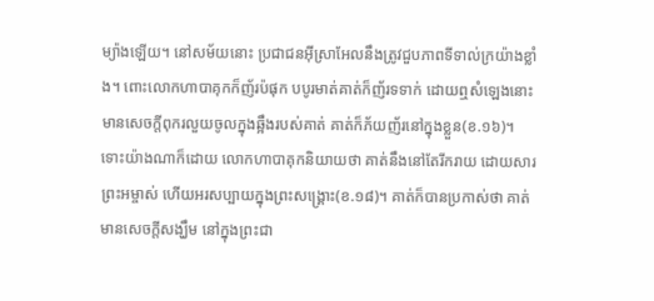ម្យ៉ាងឡើយ។ នៅសម័យនោះ ប្រជាជនអ៊ីស្រាអែលនឹងត្រូវជួបភាពទីទាល់ក្រយ៉ាងខ្លាំង។ ពោះលោកហាបាគុកក៏ញ័រប៉ផុក បបូរមាត់គាត់ក៏ញ័រទទាក់ ដោយឮសំឡេងនោះ មានសេចក្តីពុករលួយចូលក្នុងឆ្អឹងរបស់គាត់ គាត់ក៏ភ័យញ័រនៅក្នុងខ្លួន(ខ.១៦)។ ទោះយ៉ាងណាក៏ដោយ លោកហាបាគុកនិយាយថា គាត់នឹងនៅតែរីករាយ ដោយសារព្រះអម្ចាស់ ហើយអរសប្បាយក្នុងព្រះសង្រ្គោះ(ខ.១៨)។ គាត់ក៏បានប្រកាស់ថា គាត់មានសេចក្តីសង្ឃឹម នៅក្នុងព្រះជា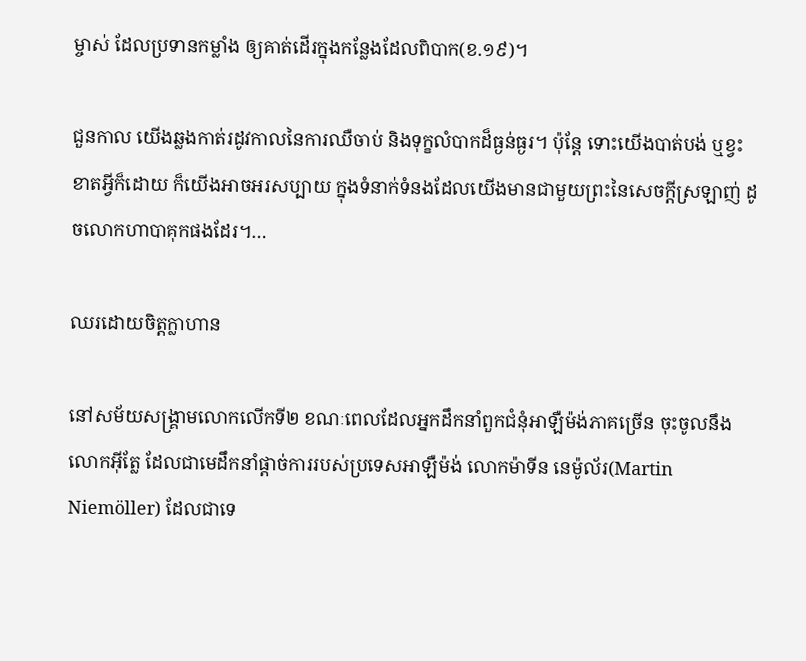ម្ចាស់ ដែលប្រទានកម្លាំង ឲ្យគាត់ដើរក្នុងកន្លែងដែលពិបាក(ខ.១៩)។

ជួនកាល យើងឆ្លងកាត់រដូវកាលនៃការឈឺចាប់ និងទុក្ខលំបាកដ៏ធ្ងន់ធ្ងរ។ ប៉ុន្តែ ទោះយើងបាត់បង់ ឬខ្វះខាតអ្វីក៏ដោយ ក៏យើងអាចអរសប្បាយ ក្នុងទំនាក់ទំនងដែលយើងមានជាមួយព្រះនៃសេចក្តីស្រឡាញ់ ដូចលោកហាបាគុកផងដែរ។…

ឈរដោយចិត្តក្លាហាន

នៅសម័យសង្រ្គាមលោកលើកទី២ ខណៈពេលដែលអ្នកដឹកនាំពួកជំនុំអាឡឺម៉ង់ភាគច្រើន ចុះចូលនឹងលោកអ៊ីត្លែ ដែលជាមេដឹកនាំផ្តាច់ការរបស់ប្រទេសអាឡឺម៉ង់ លោកម៉ាទីន នេម៉ូល័រ(Martin Niemöller) ដែលជាទេ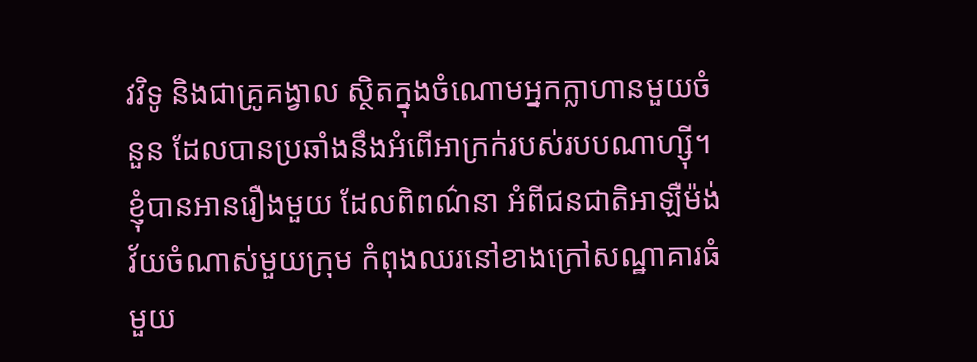វវិទូ និងជាគ្រូគង្វាល ស្ថិតក្នុងចំណោមអ្នកក្លាហានមួយចំនួន ដែលបានប្រឆាំងនឹងអំពើអាក្រក់របស់របបណាហ្ស៊ី។ ខ្ញុំបានអានរឿងមួយ ដែលពិពណ៌នា អំពីជនជាតិអាឡឺម៉ង់វ័យចំណាស់មួយក្រុម កំពុងឈរនៅខាងក្រៅសណ្ឋាគារធំមួយ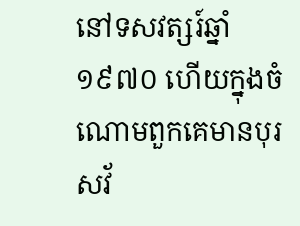នៅទសវត្សរ៍ឆ្នាំ១៩៧០ ហើយក្នុងចំណោមពួកគេមានបុរសវ័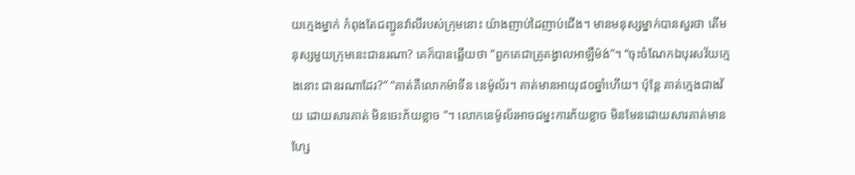យក្មេងម្នាក់ កំពុងតែជញ្ជូនវ៉ាលីរបស់ក្រុមនោះ យ៉ាងញាប់ដៃញាប់ជើង។ មានមនុស្សម្នាក់បានសួរថា តើមនុស្សមួយក្រុមនេះជានរណា? គេក៏បានឆ្លើយថា “ពួកគេជាគ្រូគង្វាលអាឡឺម៉ង់”។ “ចុះចំណែកឯបុរសវ័យក្មេងនោះ ជានរណាដែរ?” “គាត់គឺលោកម៉ាទីន នេម៉ូល័រ។ គាត់មានអាយុ៨០ឆ្នាំហើយ។ ប៉ុន្តែ គាត់ក្មេងជាងវ័យ ដោយសារគាត់ មិនចេះភ័យខ្លាច ”។ លោកនេម៉ូល័រអាចជម្នះការភ័យខ្លាច មិនមែនដោយសារគាត់មានហ្សែ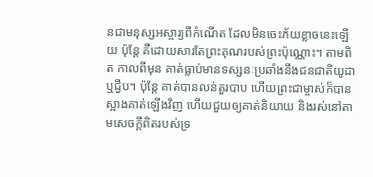នជាមនុស្សអស្ចារ្យពីកំណើត ដែលមិនចេះភ័យខ្លាចនេះឡើយ ប៉ុន្តែ គឺដោយសារតែព្រះគុណរបស់ព្រះប៉ុណ្ណោះ។ តាមពិត កាលពីមុន គាត់ធ្លាប់មានទស្សនៈប្រឆាំងនឹងជនជាតិយូដា ឬជ្វីប។ ប៉ុន្តែ គាត់បានលន់តួរបាប ហើយព្រះជាម្ចាស់ក៏បានស្អាងគាត់ឡើងវិញ ហើយជួយឲ្យគាត់និយាយ និងរស់នៅតាមសេចក្តីពិតរបស់ទ្រ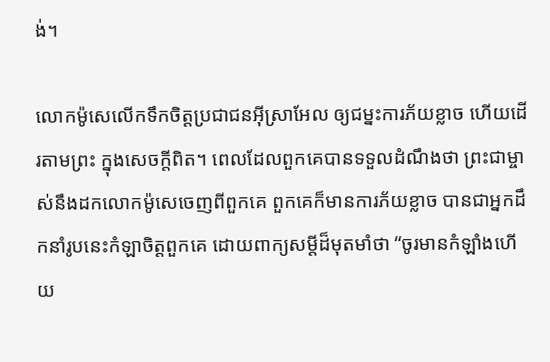ង់។

លោកម៉ូសេលើកទឹកចិត្តប្រជាជនអ៊ីស្រាអែល ឲ្យជម្នះការភ័យខ្លាច ហើយដើរតាមព្រះ ក្នុងសេចក្តីពិត។ ពេលដែលពួកគេបានទទួលដំណឹងថា ព្រះជាម្ចាស់នឹងដកលោកម៉ូសេចេញពីពួកគេ ពួកគេក៏មានការភ័យខ្លាច បានជាអ្នកដឹកនាំរូបនេះកំឡាចិត្តពួកគេ ដោយពាក្យសម្តីដ៏មុតមាំថា “ចូរមានកំឡាំងហើយ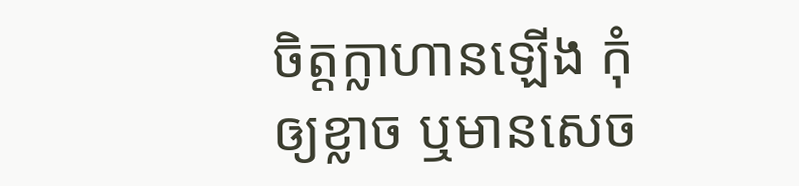ចិត្តក្លាហានឡើង កុំឲ្យខ្លាច ឬមានសេច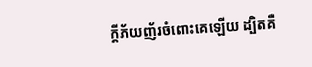ក្តីភ័យញ័រចំពោះគេឡើយ ដ្បិតគឺ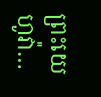ព្រះយេហូវ៉ា…